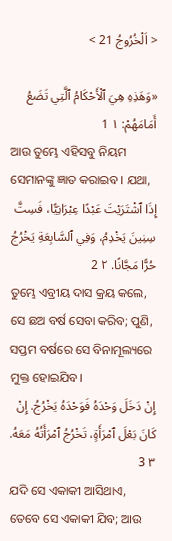< اَلْخُرُوجُ 21 >

«وَهَذِهِ هِيَ ٱلْأَحْكَامُ ٱلَّتِي تَضَعُ أَمَامَهُمْ: ١ 1
ଆଉ ତୁମ୍ଭେ ଏହିସବୁ ନିୟମ ସେମାନଙ୍କୁ ଜ୍ଞାତ କରାଇବ। ଯଥା,
إِذَا ٱشْتَرَيْتَ عَبْدًا عِبْرَانِيًّا، فَسِتَّ سِنِينَ يَخْدِمُ، وَفِي ٱلسَّابِعَةِ يَخْرُجُ حُرًّا مَجَّانًا. ٢ 2
ତୁମ୍ଭେ ଏବ୍ରୀୟ ଦାସ କ୍ରୟ କଲେ, ସେ ଛଅ ବର୍ଷ ସେବା କରିବ; ପୁଣି, ସପ୍ତମ ବର୍ଷରେ ସେ ବିନାମୂଲ୍ୟରେ ମୁକ୍ତ ହୋଇଯିବ।
إِنْ دَخَلَ وَحْدَهُ فَوَحْدَهُ يَخْرُجُ. إِنْ كَانَ بَعْلَ ٱمْرَأَةٍ، تَخْرُجُ ٱمْرَأَتُهُ مَعَهُ. ٣ 3
ଯଦି ସେ ଏକାକୀ ଆସିଥାଏ, ତେବେ ସେ ଏକାକୀ ଯିବ; ଆଉ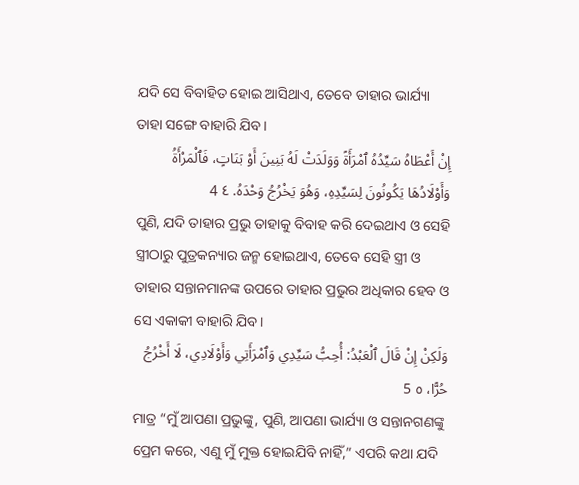ଯଦି ସେ ବିବାହିତ ହୋଇ ଆସିଥାଏ, ତେବେ ତାହାର ଭାର୍ଯ୍ୟା ତାହା ସଙ୍ଗେ ବାହାରି ଯିବ।
إِنْ أَعْطَاهُ سَيِّدُهُ ٱمْرَأَةً وَوَلَدَتْ لَهُ بَنِينَ أَوْ بَنَاتٍ، فَٱلْمَرْأَةُ وَأَوْلَادُهَا يَكُونُونَ لِسَيِّدِهِ، وَهُوَ يَخْرُجُ وَحْدَهُ. ٤ 4
ପୁଣି, ଯଦି ତାହାର ପ୍ରଭୁ ତାହାକୁ ବିବାହ କରି ଦେଇଥାଏ ଓ ସେହି ସ୍ତ୍ରୀଠାରୁ ପୁତ୍ରକନ୍ୟାର ଜନ୍ମ ହୋଇଥାଏ, ତେବେ ସେହି ସ୍ତ୍ରୀ ଓ ତାହାର ସନ୍ତାନମାନଙ୍କ ଉପରେ ତାହାର ପ୍ରଭୁର ଅଧିକାର ହେବ ଓ ସେ ଏକାକୀ ବାହାରି ଯିବ।
وَلَكِنْ إِنْ قَالَ ٱلْعَبْدُ: أُحِبُّ سَيِّدِي وَٱمْرَأَتِي وَأَوْلَادِي، لَا أَخْرُجُ حُرًّا، ٥ 5
ମାତ୍ର “ମୁଁ ଆପଣା ପ୍ରଭୁଙ୍କୁ, ପୁଣି, ଆପଣା ଭାର୍ଯ୍ୟା ଓ ସନ୍ତାନଗଣଙ୍କୁ ପ୍ରେମ କରେ, ଏଣୁ ମୁଁ ମୁକ୍ତ ହୋଇଯିବି ନାହିଁ,” ଏପରି କଥା ଯଦି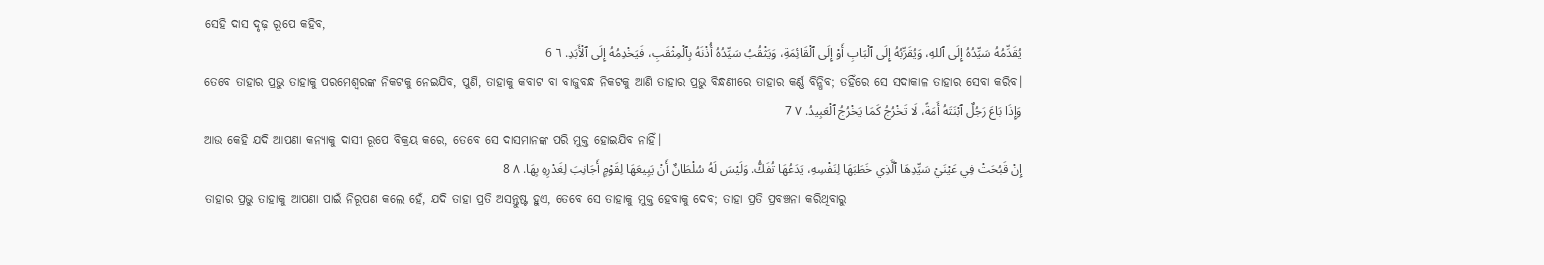ସେହି ଦାସ ଦୃଢ଼ ରୂପେ କହିବ,
يُقَدِّمُهُ سَيِّدُهُ إِلَى ٱللهِ، وَيُقَرِّبُهُ إِلَى ٱلْبَابِ أَوْ إِلَى ٱلْقَائِمَةِ، وَيَثْقُبُ سَيِّدُهُ أُذْنَهُ بِٱلْمِثْقَبِ، فَيَخْدِمُهُ إِلَى ٱلْأَبَدِ. ٦ 6
ତେବେ ତାହାର ପ୍ରଭୁ ତାହାକୁ ପରମେଶ୍ୱରଙ୍କ ନିକଟକୁ ନେଇଯିବ, ପୁଣି, ତାହାକୁ କବାଟ ବା ବାଜୁବନ୍ଧ ନିକଟକୁ ଆଣି ତାହାର ପ୍ରଭୁ ବିନ୍ଧଣୀରେ ତାହାର କର୍ଣ୍ଣ ବିନ୍ଧିବ; ତହିଁରେ ସେ ସଦାକାଳ ତାହାର ସେବା କରିବ।
وَإِذَا بَاعَ رَجُلٌ ٱبْنَتَهُ أَمَةً، لَا تَخْرُجُ كَمَا يَخْرُجُ ٱلْعَبِيدُ. ٧ 7
ଆଉ କେହି ଯଦି ଆପଣା କନ୍ୟାକୁ ଦାସୀ ରୂପେ ବିକ୍ରୟ କରେ, ତେବେ ସେ ଦାସମାନଙ୍କ ପରି ମୁକ୍ତ ହୋଇଯିବ ନାହିଁ।
إِنْ قَبُحَتْ فِي عَيْنَيْ سَيِّدِهَا ٱلَّذِي خَطَبَهَا لِنَفْسِهِ، يَدَعُهَا تُفَكُّ. وَلَيْسَ لَهُ سُلْطَانٌ أَنْ يَبِيعَهَا لِقَوْمٍ أَجَانِبَ لِغَدْرِهِ بِهَا. ٨ 8
ତାହାର ପ୍ରଭୁ ତାହାକୁ ଆପଣା ପାଇଁ ନିରୂପଣ କଲେ ହେଁ, ଯଦି ତାହା ପ୍ରତି ଅସନ୍ତୁଷ୍ଟ ହୁଏ, ତେବେ ସେ ତାହାକୁ ମୁକ୍ତ ହେବାକୁ ଦେବ; ତାହା ପ୍ରତି ପ୍ରବଞ୍ଚନା କରିଥିବାରୁ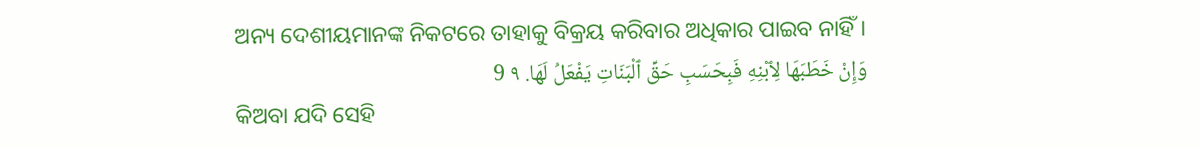ଅନ୍ୟ ଦେଶୀୟମାନଙ୍କ ନିକଟରେ ତାହାକୁ ବିକ୍ରୟ କରିବାର ଅଧିକାର ପାଇବ ନାହିଁ।
وَإِنْ خَطَبَهَا لِٱبْنِهِ فَبِحَسَبِ حَقِّ ٱلْبَنَاتِ يَفْعَلُ لَهَا. ٩ 9
କିଅବା ଯଦି ସେହି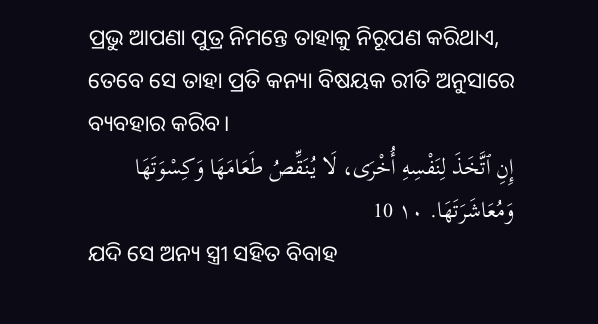ପ୍ରଭୁ ଆପଣା ପୁତ୍ର ନିମନ୍ତେ ତାହାକୁ ନିରୂପଣ କରିଥାଏ, ତେବେ ସେ ତାହା ପ୍ରତି କନ୍ୟା ବିଷୟକ ରୀତି ଅନୁସାରେ ବ୍ୟବହାର କରିବ।
إِنِ ٱتَّخَذَ لِنَفْسِهِ أُخْرَى، لَا يُنَقِّصُ طَعَامَهَا وَكِسْوَتَهَا وَمُعَاشَرَتَهَا. ١٠ 10
ଯଦି ସେ ଅନ୍ୟ ସ୍ତ୍ରୀ ସହିତ ବିବାହ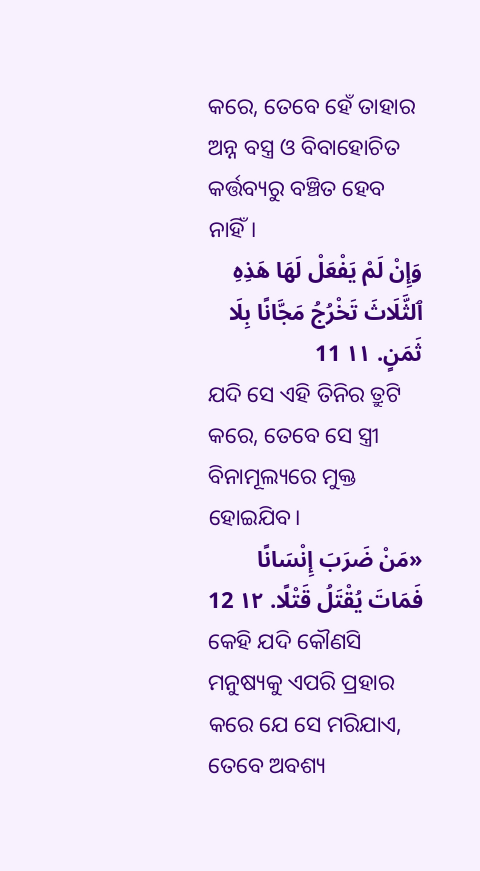କରେ, ତେବେ ହେଁ ତାହାର ଅନ୍ନ ବସ୍ତ୍ର ଓ ବିବାହୋଚିତ କର୍ତ୍ତବ୍ୟରୁ ବଞ୍ଚିତ ହେବ ନାହିଁ।
وَإِنْ لَمْ يَفْعَلْ لَهَا هَذِهِ ٱلثَّلَاثَ تَخْرُجُ مَجَّانًا بِلَا ثَمَنٍ. ١١ 11
ଯଦି ସେ ଏହି ତିନିର ତ୍ରୁଟି କରେ, ତେବେ ସେ ସ୍ତ୍ରୀ ବିନାମୂଲ୍ୟରେ ମୁକ୍ତ ହୋଇଯିବ।
«مَنْ ضَرَبَ إِنْسَانًا فَمَاتَ يُقْتَلُ قَتْلًا. ١٢ 12
କେହି ଯଦି କୌଣସି ମନୁଷ୍ୟକୁ ଏପରି ପ୍ରହାର କରେ ଯେ ସେ ମରିଯାଏ, ତେବେ ଅବଶ୍ୟ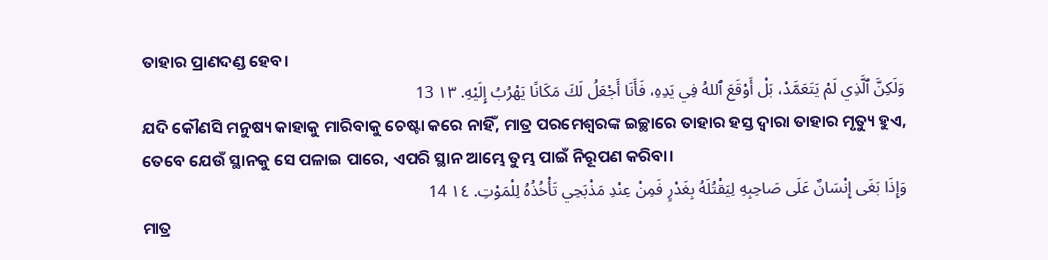ତାହାର ପ୍ରାଣଦଣ୍ଡ ହେବ।
وَلَكِنَّ ٱلَّذِي لَمْ يَتَعَمَّدْ، بَلْ أَوْقَعَ ٱللهُ فِي يَدِهِ، فَأَنَا أَجْعَلُ لَكَ مَكَانًا يَهْرُبُ إِلَيْهِ. ١٣ 13
ଯଦି କୌଣସି ମନୁଷ୍ୟ କାହାକୁ ମାରିବାକୁ ଚେଷ୍ଟା କରେ ନାହିଁ, ମାତ୍ର ପରମେଶ୍ୱରଙ୍କ ଇଚ୍ଛାରେ ତାହାର ହସ୍ତ ଦ୍ୱାରା ତାହାର ମୃତ୍ୟୁ ହୁଏ, ତେବେ ଯେଉଁ ସ୍ଥାନକୁ ସେ ପଳାଇ ପାରେ, ଏପରି ସ୍ଥାନ ଆମ୍ଭେ ତୁମ୍ଭ ପାଇଁ ନିରୂପଣ କରିବା।
وَإِذَا بَغَى إِنْسَانٌ عَلَى صَاحِبِهِ لِيَقْتُلَهُ بِغَدْرٍ فَمِنْ عِنْدِ مَذْبَحِي تَأْخُذُهُ لِلْمَوْتِ. ١٤ 14
ମାତ୍ର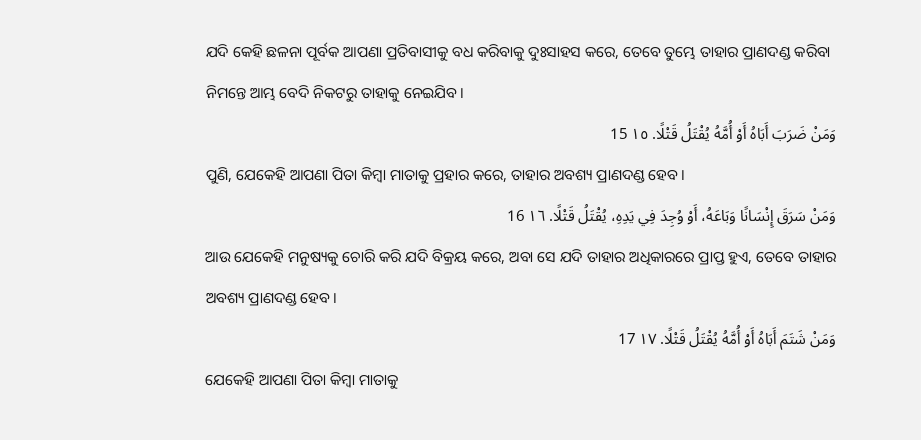ଯଦି କେହି ଛଳନା ପୂର୍ବକ ଆପଣା ପ୍ରତିବାସୀକୁ ବଧ କରିବାକୁ ଦୁଃସାହସ କରେ, ତେବେ ତୁମ୍ଭେ ତାହାର ପ୍ରାଣଦଣ୍ଡ କରିବା ନିମନ୍ତେ ଆମ୍ଭ ବେଦି ନିକଟରୁ ତାହାକୁ ନେଇଯିବ।
وَمَنْ ضَرَبَ أَبَاهُ أَوْ أُمَّهُ يُقْتَلُ قَتْلًا. ١٥ 15
ପୁଣି, ଯେକେହି ଆପଣା ପିତା କିମ୍ବା ମାତାକୁ ପ୍ରହାର କରେ, ତାହାର ଅବଶ୍ୟ ପ୍ରାଣଦଣ୍ଡ ହେବ।
وَمَنْ سَرَقَ إِنْسَانًا وَبَاعَهُ، أَوْ وُجِدَ فِي يَدِهِ، يُقْتَلُ قَتْلًا. ١٦ 16
ଆଉ ଯେକେହି ମନୁଷ୍ୟକୁ ଚୋରି କରି ଯଦି ବିକ୍ରୟ କରେ, ଅବା ସେ ଯଦି ତାହାର ଅଧିକାରରେ ପ୍ରାପ୍ତ ହୁଏ, ତେବେ ତାହାର ଅବଶ୍ୟ ପ୍ରାଣଦଣ୍ଡ ହେବ।
وَمَنْ شَتَمَ أَبَاهُ أَوْ أُمَّهُ يُقْتَلُ قَتْلًا. ١٧ 17
ଯେକେହି ଆପଣା ପିତା କିମ୍ବା ମାତାକୁ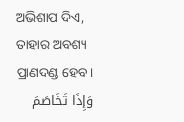ଅଭିଶାପ ଦିଏ, ତାହାର ଅବଶ୍ୟ ପ୍ରାଣଦଣ୍ଡ ହେବ।
وَإِذَا تَخَاصَمَ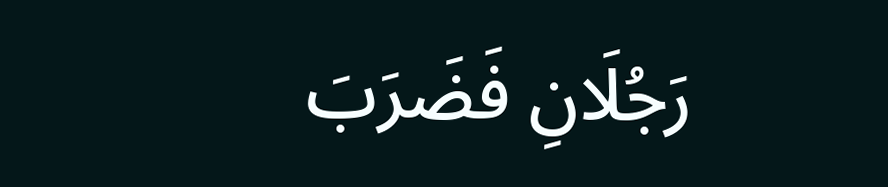رَجُلَانِ فَضَرَبَ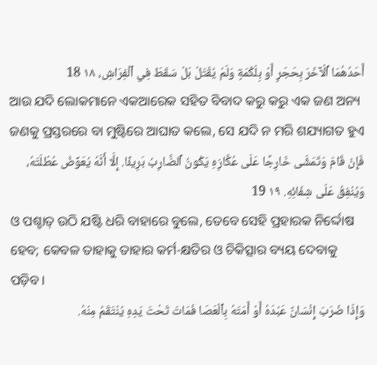أَحَدُهُمَا ٱلْآخَرَ بِحَجَرٍ أَوْ بِلَكْمَةٍ وَلَمْ يُقْتَلْ بَلْ سَقَطَ فِي ٱلْفِرَاشِ، ١٨ 18
ଆଉ ଯଦି ଲୋକମାନେ ଏକଆରେକ ସହିତ ବିବାଦ କରୁ କରୁ ଏକ ଜଣ ଅନ୍ୟ ଜଣକୁ ପ୍ରସ୍ତରରେ ବା ମୁଷ୍ଟିରେ ଆଘାତ କଲେ, ସେ ଯଦି ନ ମରି ଶଯ୍ୟାଗତ ହୁଏ
فَإِنْ قَامَ وَتَمَشَّى خَارِجًا عَلَى عُكَّازِهِ يَكُونُ ٱلضَّارِبُ بَرِيئًا. إِلَّا أَنَّهُ يُعَوِّضُ عُطْلَتَهُ، وَيُنْفِقُ عَلَى شِفَائِهِ. ١٩ 19
ଓ ପଶ୍ଚାତ୍‍ ଉଠି ଯଷ୍ଟି ଧରି ବାହାରେ ବୁଲେ, ତେବେ ସେହି ପ୍ରହାରକ ନିର୍ଦ୍ଦୋଷ ହେବ; କେବଳ ତାହାକୁ ତାହାର କର୍ମ-କ୍ଷତିର ଓ ଚିକିତ୍ସାର ବ୍ୟୟ ଦେବାକୁ ପଡ଼ିବ।
وَإِذَا ضَرَبَ إِنْسَانٌ عَبْدَهُ أَوْ أَمَتَهُ بِٱلْعَصَا فَمَاتَ تَحْتَ يَدِهِ يُنْتَقَمُ مِنْهُ.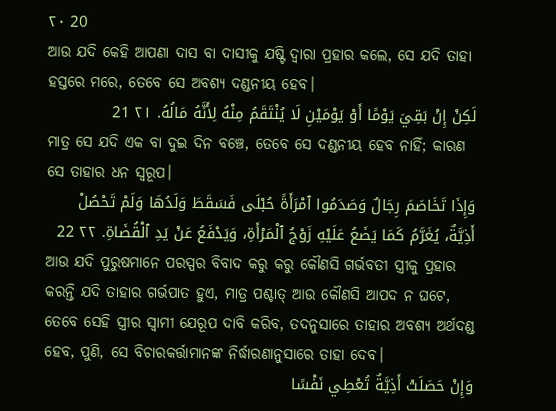٢٠ 20
ଆଉ ଯଦି କେହି ଆପଣା ଦାସ ବା ଦାସୀକୁ ଯଷ୍ଟି ଦ୍ୱାରା ପ୍ରହାର କଲେ, ସେ ଯଦି ତାହା ହସ୍ତରେ ମରେ, ତେବେ ସେ ଅବଶ୍ୟ ଦଣ୍ଡନୀୟ ହେବ।
لَكِنْ إِنْ بَقِيَ يَوْمًا أَوْ يَوْمَيْنِ لَا يُنْتَقَمُ مِنْهُ لِأَنَّهُ مَالُهُ. ٢١ 21
ମାତ୍ର ସେ ଯଦି ଏକ ବା ଦୁଇ ଦିନ ବଞ୍ଚେ, ତେବେ ସେ ଦଣ୍ଡନୀୟ ହେବ ନାହିଁ; କାରଣ ସେ ତାହାର ଧନ ସ୍ୱରୂପ।
وَإِذَا تَخَاصَمَ رِجَالٌ وَصَدَمُوا ٱمْرَأَةً حُبْلَى فَسَقَطَ وَلَدُهَا وَلَمْ تَحْصُلْ أَذِيَّةٌ، يُغَرَّمُ كَمَا يَضَعُ عَلَيْهِ زَوْجُ ٱلْمَرْأَةِ، وَيَدْفَعُ عَنْ يَدِ ٱلْقُضَاةِ. ٢٢ 22
ଆଉ ଯଦି ପୁରୁଷମାନେ ପରସ୍ପର ବିବାଦ କରୁ କରୁ କୌଣସି ଗର୍ଭବତୀ ସ୍ତ୍ରୀକୁ ପ୍ରହାର କରନ୍ତି ଯଦି ତାହାର ଗର୍ଭପାତ ହୁଏ, ମାତ୍ର ପଶ୍ଚାତ୍‍ ଆଉ କୌଣସି ଆପଦ ନ ଘଟେ, ତେବେ ସେହି ସ୍ତ୍ରୀର ସ୍ୱାମୀ ଯେରୂପ ଦାବି କରିବ, ତଦନୁସାରେ ତାହାର ଅବଶ୍ୟ ଅର୍ଥଦଣ୍ଡ ହେବ, ପୁଣି, ସେ ବିଚାରକର୍ତ୍ତାମାନଙ୍କ ନିର୍ଦ୍ଧାରଣାନୁସାରେ ତାହା ଦେବ।
وَإِنْ حَصَلَتْ أَذِيَّةٌ تُعْطِي نَفْسًا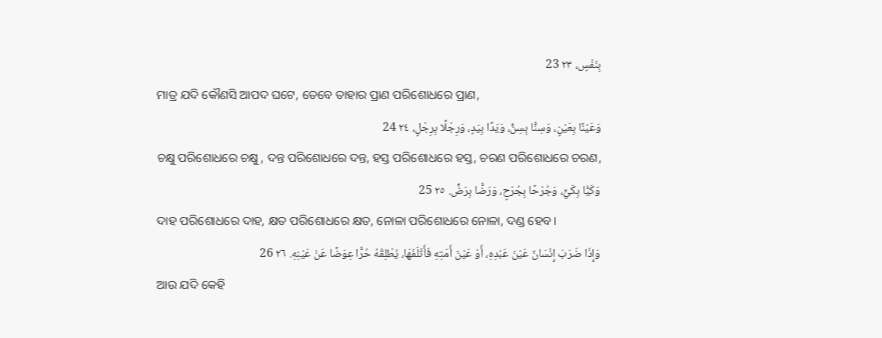بِنَفْسٍ، ٢٣ 23
ମାତ୍ର ଯଦି କୌଣସି ଆପଦ ଘଟେ, ତେବେ ତାହାର ପ୍ରାଣ ପରିଶୋଧରେ ପ୍ରାଣ,
وَعَيْنًا بِعَيْنٍ، وَسِنًّا بِسِنٍّ، وَيَدًا بِيَدٍ، وَرِجْلًا بِرِجْلٍ، ٢٤ 24
ଚକ୍ଷୁ ପରିଶୋଧରେ ଚକ୍ଷୁ, ଦନ୍ତ ପରିଶୋଧରେ ଦନ୍ତ, ହସ୍ତ ପରିଶୋଧରେ ହସ୍ତ, ଚରଣ ପରିଶୋଧରେ ଚରଣ,
وَكَيًّا بِكَيٍّ، وَجُرْحًا بِجُرْحٍ، وَرَضًّا بِرَضٍّ. ٢٥ 25
ଦାହ ପରିଶୋଧରେ ଦାହ, କ୍ଷତ ପରିଶୋଧରେ କ୍ଷତ, ନୋଳା ପରିଶୋଧରେ ନୋଳା, ଦଣ୍ଡ ହେବ।
وَإِذَا ضَرَبَ إِنْسَانٌ عَيْنَ عَبْدِهِ، أَوْ عَيْنَ أَمَتِهِ فَأَتْلَفَهَا، يُطْلِقُهُ حُرًّا عِوَضًا عَنْ عَيْنِهِ. ٢٦ 26
ଆଉ ଯଦି କେହି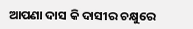ଆପଣା ଦାସ କି ଦାସୀର ଚକ୍ଷୁରେ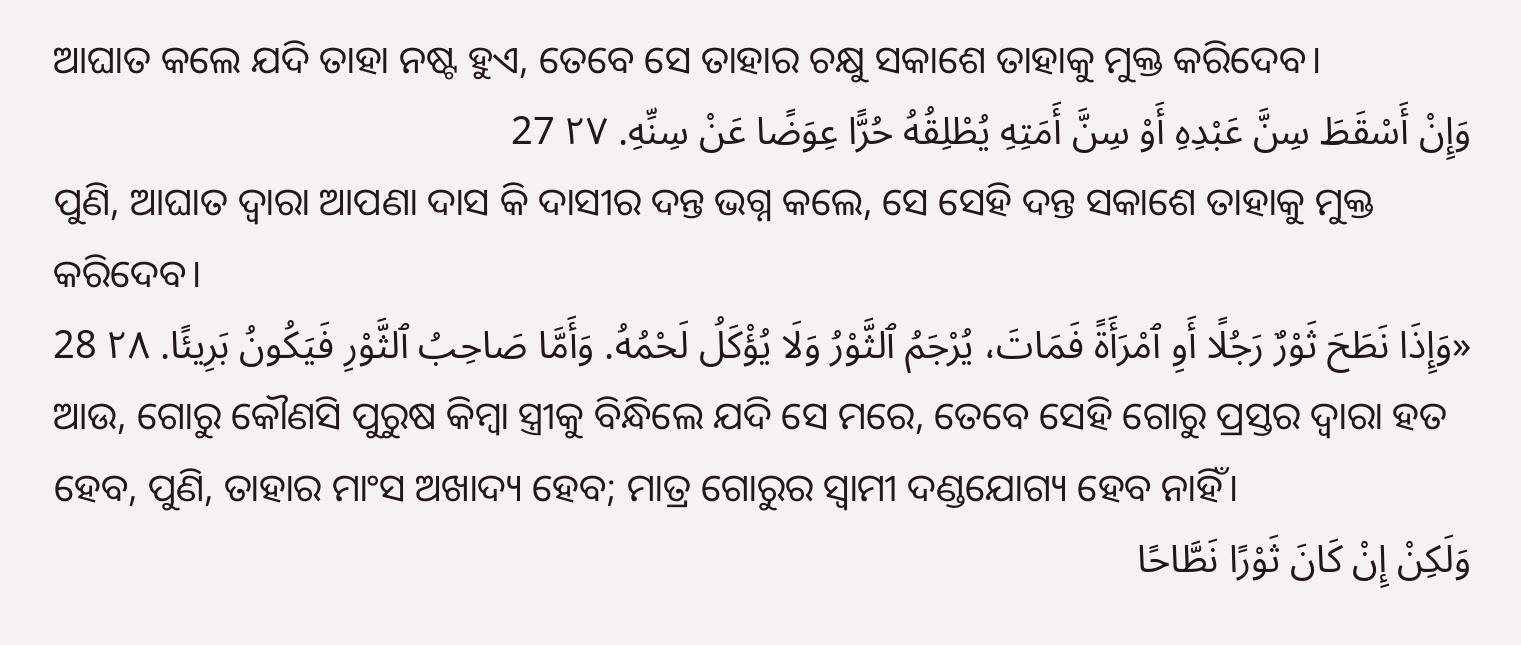ଆଘାତ କଲେ ଯଦି ତାହା ନଷ୍ଟ ହୁଏ, ତେବେ ସେ ତାହାର ଚକ୍ଷୁ ସକାଶେ ତାହାକୁ ମୁକ୍ତ କରିଦେବ।
وَإِنْ أَسْقَطَ سِنَّ عَبْدِهِ أَوْ سِنَّ أَمَتِهِ يُطْلِقُهُ حُرًّا عِوَضًا عَنْ سِنِّهِ. ٢٧ 27
ପୁଣି, ଆଘାତ ଦ୍ୱାରା ଆପଣା ଦାସ କି ଦାସୀର ଦନ୍ତ ଭଗ୍ନ କଲେ, ସେ ସେହି ଦନ୍ତ ସକାଶେ ତାହାକୁ ମୁକ୍ତ କରିଦେବ।
«وَإِذَا نَطَحَ ثَوْرٌ رَجُلًا أَوِ ٱمْرَأَةً فَمَاتَ، يُرْجَمُ ٱلثَّوْرُ وَلَا يُؤْكَلُ لَحْمُهُ. وَأَمَّا صَاحِبُ ٱلثَّوْرِ فَيَكُونُ بَرِيئًا. ٢٨ 28
ଆଉ, ଗୋରୁ କୌଣସି ପୁରୁଷ କିମ୍ବା ସ୍ତ୍ରୀକୁ ବିନ୍ଧିଲେ ଯଦି ସେ ମରେ, ତେବେ ସେହି ଗୋରୁ ପ୍ରସ୍ତର ଦ୍ୱାରା ହତ ହେବ, ପୁଣି, ତାହାର ମାଂସ ଅଖାଦ୍ୟ ହେବ; ମାତ୍ର ଗୋରୁର ସ୍ୱାମୀ ଦଣ୍ଡଯୋଗ୍ୟ ହେବ ନାହିଁ।
وَلَكِنْ إِنْ كَانَ ثَوْرًا نَطَّاحًا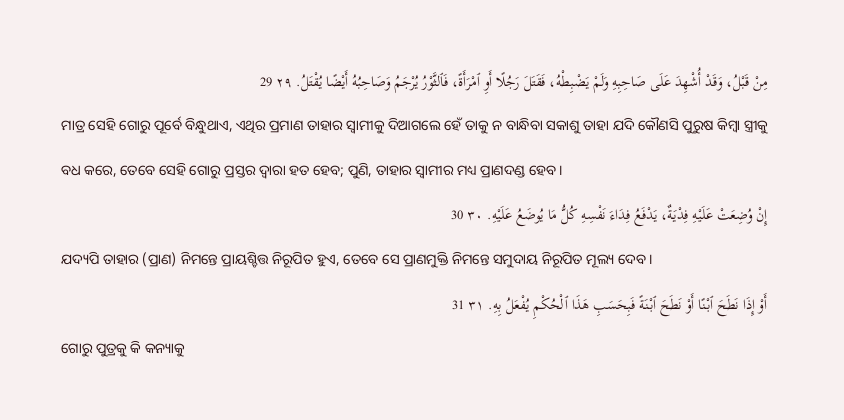مِنْ قَبْلُ، وَقَدْ أُشْهِدَ عَلَى صَاحِبِهِ وَلَمْ يَضْبِطْهُ، فَقَتَلَ رَجُلًا أَوِ ٱمْرَأَةً، فَٱلثَّوْرُ يُرْجَمُ وَصَاحِبُهُ أَيْضًا يُقْتَلُ. ٢٩ 29
ମାତ୍ର ସେହି ଗୋରୁ ପୂର୍ବେ ବିନ୍ଧୁଥାଏ, ଏଥିର ପ୍ରମାଣ ତାହାର ସ୍ୱାମୀକୁ ଦିଆଗଲେ ହେଁ ତାକୁ ନ ବାନ୍ଧିବା ସକାଶୁ ତାହା ଯଦି କୌଣସି ପୁରୁଷ କିମ୍ବା ସ୍ତ୍ରୀକୁ ବଧ କରେ, ତେବେ ସେହି ଗୋରୁ ପ୍ରସ୍ତର ଦ୍ୱାରା ହତ ହେବ; ପୁଣି, ତାହାର ସ୍ୱାମୀର ମଧ୍ୟ ପ୍ରାଣଦଣ୍ଡ ହେବ।
إِنْ وُضِعَتْ عَلَيْهِ فِدْيَةٌ، يَدْفَعُ فِدَاءَ نَفْسِهِ كُلُّ مَا يُوضَعُ عَلَيْهِ. ٣٠ 30
ଯଦ୍ୟପି ତାହାର (ପ୍ରାଣ) ନିମନ୍ତେ ପ୍ରାୟଶ୍ଚିତ୍ତ ନିରୂପିତ ହୁଏ, ତେବେ ସେ ପ୍ରାଣମୁକ୍ତି ନିମନ୍ତେ ସମୁଦାୟ ନିରୂପିତ ମୂଲ୍ୟ ଦେବ।
أَوْ إِذَا نَطَحَ ٱبْنًا أَوْ نَطَحَ ٱبْنَةً فَبِحَسَبِ هَذَا ٱلْحُكْمِ يُفْعَلُ بِهِ. ٣١ 31
ଗୋରୁ ପୁତ୍ରକୁ କି କନ୍ୟାକୁ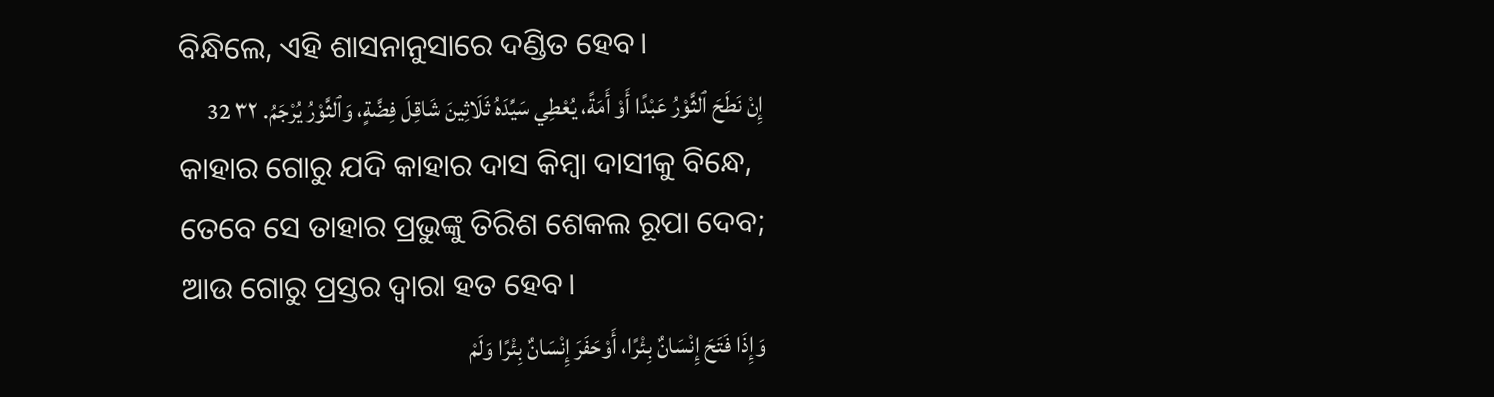ବିନ୍ଧିଲେ, ଏହି ଶାସନାନୁସାରେ ଦଣ୍ଡିତ ହେବ।
إِنْ نَطَحَ ٱلثَّوْرُ عَبْدًا أَوْ أَمَةً، يُعْطِي سَيِّدَهُ ثَلَاثِينَ شَاقِلَ فِضَّةٍ، وَٱلثَّوْرُ يُرْجَمُ. ٣٢ 32
କାହାର ଗୋରୁ ଯଦି କାହାର ଦାସ କିମ୍ବା ଦାସୀକୁ ବିନ୍ଧେ, ତେବେ ସେ ତାହାର ପ୍ରଭୁଙ୍କୁ ତିରିଶ ଶେକଲ ରୂପା ଦେବ; ଆଉ ଗୋରୁ ପ୍ରସ୍ତର ଦ୍ୱାରା ହତ ହେବ।
وَإِذَا فَتَحَ إِنْسَانٌ بِئْرًا، أَوْحَفَرَ إِنْسَانٌ بِئْرًا وَلَمْ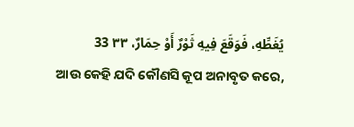يُغَطِّهِ، فَوَقَعَ فِيهِ ثَوْرٌ أَوْ حِمَارٌ، ٣٣ 33
ଆଉ କେହି ଯଦି କୌଣସି କୂପ ଅନାବୃତ କରେ,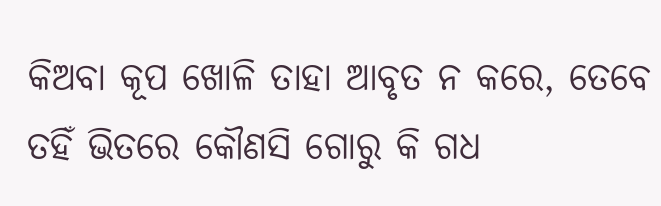କିଅବା କୂପ ଖୋଳି ତାହା ଆବୃତ ନ କରେ, ତେବେ ତହିଁ ଭିତରେ କୌଣସି ଗୋରୁ କି ଗଧ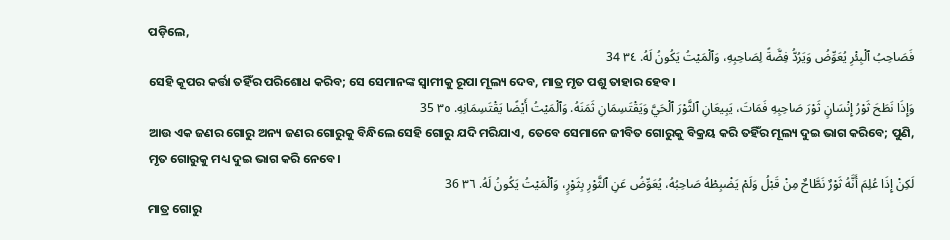ପଡ଼ିଲେ,
فَصَاحِبُ ٱلْبِئْرِ يُعَوِّضُ وَيَرُدُّ فِضَّةً لِصَاحِبِهِ، وَٱلْمَيْتُ يَكُونُ لَهُ. ٣٤ 34
ସେହି କୂପର କର୍ତ୍ତା ତହିଁର ପରିଶୋଧ କରିବ; ସେ ସେମାନଙ୍କ ସ୍ୱାମୀକୁ ରୂପା ମୂଲ୍ୟ ଦେବ, ମାତ୍ର ମୃତ ପଶୁ ତାହାର ହେବ।
وَإِذَا نَطَحَ ثَوْرُ إِنْسَانٍ ثَوْرَ صَاحِبِهِ فَمَاتَ، يَبِيعَانِ ٱلثَّوْرَ ٱلْحَيَّ وَيَقْتَسِمَانِ ثَمَنَهُ. وَٱلْمَيْتُ أَيْضًا يَقْتَسِمَانِهِ. ٣٥ 35
ଆଉ ଏକ ଜଣର ଗୋରୁ ଅନ୍ୟ ଜଣର ଗୋରୁକୁ ବିନ୍ଧିଲେ ସେହି ଗୋରୁ ଯଦି ମରିଯାଏ, ତେବେ ସେମାନେ ଜୀବିତ ଗୋରୁକୁ ବିକ୍ରୟ କରି ତହିଁର ମୂଲ୍ୟ ଦୁଇ ଭାଗ କରିବେ; ପୁଣି, ମୃତ ଗୋରୁକୁ ମଧ୍ୟ ଦୁଇ ଭାଗ କରି ନେବେ।
لَكِنْ إِذَا عُلِمَ أَنَّهُ ثَوْرٌ نَطَّاحٌ مِنْ قَبْلُ وَلَمْ يَضْبِطْهُ صَاحِبُهُ، يُعَوِّضُ عَنِ ٱلثَّوْرِ بِثَوْرٍ، وَٱلْمَيْتُ يَكُونُ لَهُ. ٣٦ 36
ମାତ୍ର ଗୋରୁ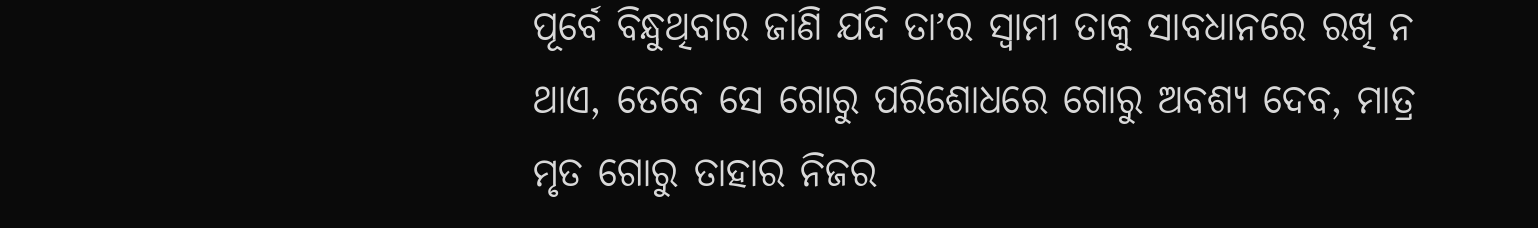ପୂର୍ବେ ବିନ୍ଧୁଥିବାର ଜାଣି ଯଦି ତାʼର ସ୍ୱାମୀ ତାକୁ ସାବଧାନରେ ରଖି ନ ଥାଏ, ତେବେ ସେ ଗୋରୁ ପରିଶୋଧରେ ଗୋରୁ ଅବଶ୍ୟ ଦେବ, ମାତ୍ର ମୃତ ଗୋରୁ ତାହାର ନିଜର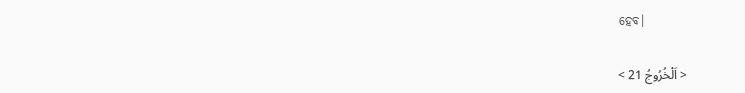ହେବ।

< اَلْخُرُوجُ 21 >